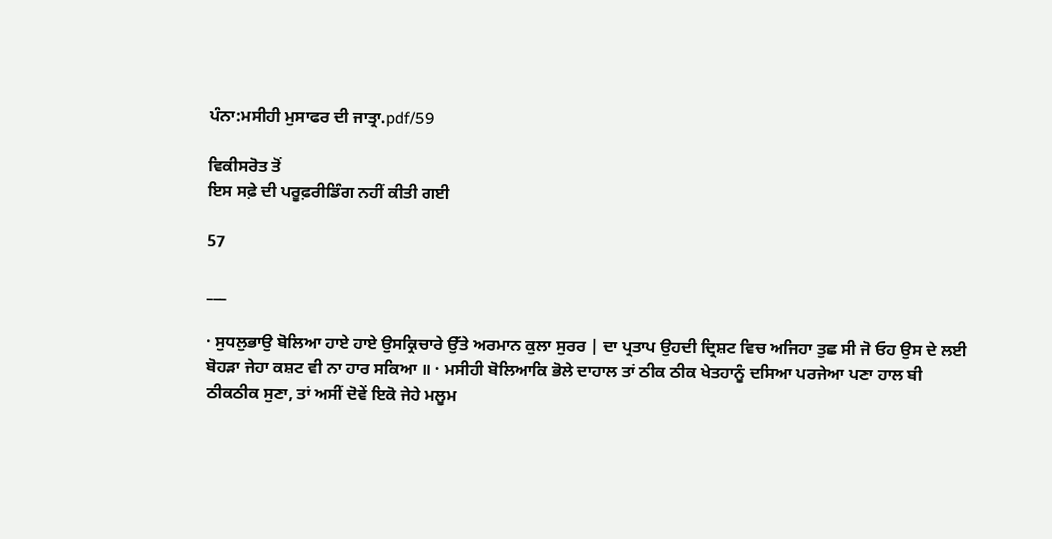ਪੰਨਾ:ਮਸੀਹੀ ਮੁਸਾਫਰ ਦੀ ਜਾਤ੍ਰਾ.pdf/59

ਵਿਕੀਸਰੋਤ ਤੋਂ
ਇਸ ਸਫ਼ੇ ਦੀ ਪਰੂਫ਼ਰੀਡਿੰਗ ਨਹੀਂ ਕੀਤੀ ਗਈ

57

___

· ਸੁਧਲੁਭਾਉ ਬੋਲਿਆ ਹਾਏ ਹਾਏ ਉਸਕ੍ਰਿਚਾਰੇ ਉੱਤੇ ਅਰਮਾਨ ਕੁਲਾ ਸੁਰਰ | ਦਾ ਪ੍ਰਤਾਪ ਉਹਦੀ ਦ੍ਰਿਸ਼ਟ ਵਿਚ ਅਜਿਹਾ ਤੁਛ ਸੀ ਜੋ ਓਹ ਉਸ ਦੇ ਲਈ ਬੋਹੜਾ ਜੇਹਾ ਕਸ਼ਟ ਵੀ ਨਾ ਹਾਰ ਸਕਿਆ ॥ · ਮਸੀਹੀ ਬੋਲਿਆਕਿ ਭੋਲੇ ਦਾਹਾਲ ਤਾਂ ਠੀਕ ਠੀਕ ਖੇਤਹਾਨੂੰ ਦਸਿਆ ਪਰਜੇਆ ਪਣਾ ਹਾਲ ਬੀ ਠੀਕਠੀਕ ਸੁਣਾ, ਤਾਂ ਅਸੀਂ ਦੋਵੇਂ ਇਕੋ ਜੇਹੇ ਮਲੂਮ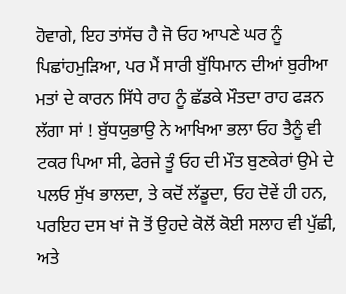ਹੋਵਾਗੇ, ਇਹ ਤਾਂਸੱਚ ਹੈ ਜੋ ਓਹ ਆਪਣੇ ਘਰ ਨੂੰ ਪਿਛਾਂਹਮੁੜਿਆ, ਪਰ ਮੈਂ ਸਾਰੀ ਬੁੱਧਿਮਾਨ ਦੀਆਂ ਬੁਰੀਆ ਮਤਾਂ ਦੇ ਕਾਰਨ ਸਿੱਧੇ ਰਾਹ ਨੂੰ ਛੱਡਕੇ ਮੌਤਦਾ ਰਾਹ ਫੜਨ ਲੱਗਾ ਸਾਂ ! ਬੁੱਧਯੁਭਾਉ ਨੇ ਆਖਿਆ ਭਲਾ ਓਹ ਤੈਨੂੰ ਵੀ ਟਕਰ ਪਿਆ ਸੀ, ਫੇਰਜੇ ਤੂੰ ਓਹ ਦੀ ਮੌਤ ਬੁਣਕੇਰਾਂ ਉਮੇ ਦੇ ਪਲਓ ਸੁੱਖ ਭਾਲਦਾ, ਤੇ ਕਦੋਂ ਲੱਡੂਦਾ, ਓਹ ਦੋਵੇਂ ਹੀ ਹਨ, ਪਰਇਹ ਦਸ ਖਾਂ ਜੋ ਤੋਂ ਉਹਦੇ ਕੋਲੋਂ ਕੋਈ ਸਲਾਹ ਵੀ ਪੁੱਛੀ, ਅਤੇ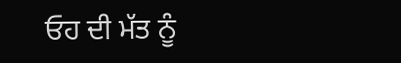ਓਹ ਦੀ ਮੱਤ ਨੂੰ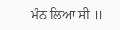ਮੰਨ ਲਿਆ ਸੀ ॥